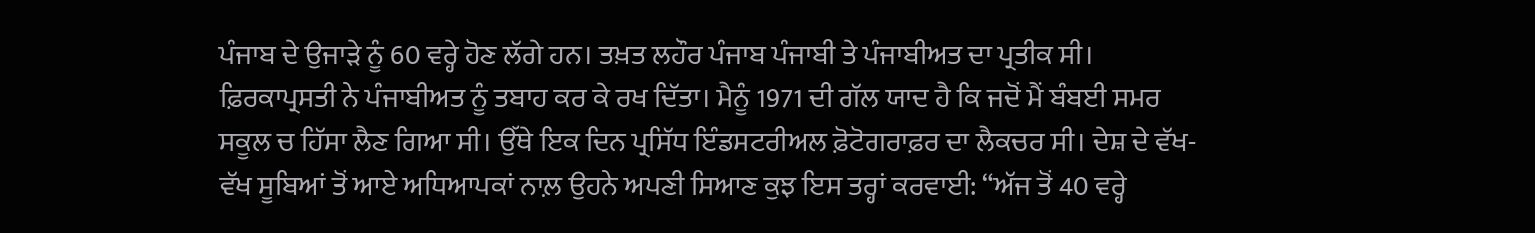ਪੰਜਾਬ ਦੇ ਉਜਾੜੇ ਨੂੰ 60 ਵਰ੍ਹੇ ਹੋਣ ਲੱਗੇ ਹਨ। ਤਖ਼ਤ ਲਹੌਰ ਪੰਜਾਬ ਪੰਜਾਬੀ ਤੇ ਪੰਜਾਬੀਅਤ ਦਾ ਪ੍ਰਤੀਕ ਸੀ। ਫ਼ਿਰਕਾਪ੍ਰਸਤੀ ਨੇ ਪੰਜਾਬੀਅਤ ਨੂੰ ਤਬਾਹ ਕਰ ਕੇ ਰਖ ਦਿੱਤਾ। ਮੈਨੂੰ 1971 ਦੀ ਗੱਲ ਯਾਦ ਹੈ ਕਿ ਜਦੋਂ ਮੈਂ ਬੰਬਈ ਸਮਰ ਸਕੂਲ ਚ ਹਿੱਸਾ ਲੈਣ ਗਿਆ ਸੀ। ਉੱਥੇ ਇਕ ਦਿਨ ਪ੍ਰਸਿੱਧ ਇੰਡਸਟਰੀਅਲ ਫ਼ੋਟੋਗਰਾਫ਼ਰ ਦਾ ਲੈਕਚਰ ਸੀ। ਦੇਸ਼ ਦੇ ਵੱਖ-ਵੱਖ ਸੂਬਿਆਂ ਤੋਂ ਆਏ ਅਧਿਆਪਕਾਂ ਨਾਲ਼ ਉਹਨੇ ਅਪਣੀ ਸਿਆਣ ਕੁਝ ਇਸ ਤਰ੍ਹਾਂ ਕਰਵਾਈ: “ਅੱਜ ਤੋਂ 40 ਵਰ੍ਹੇ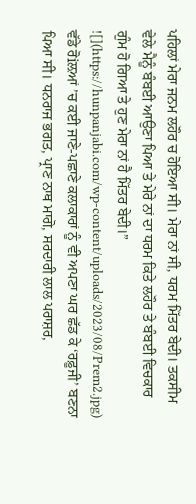ਪਹਿਲਾਂ ਮੇਰਾ ਜਨਮ ਲਹੌਰ ਚ ਹੋਇਆ ਸੀ। ਮੇਰਾ ਨਾਂ ਸੀ, ਧਰਮ ਮਿੱਤਰ ਬੇਦੀ। ਤਕਸੀਮ ਵੇਲੇ ਮੈਨੂੰ ਬੰਬਈ ਆਉਣਾ ਪਿਆ ਤੇ ਮੇਰੇ ਨਾਂ ਦਾ ਧਰਮ ਕਿਤੇ ਲਹੌਰ ਤੇ ਬੰਬਈ ਵਿਚਕਾਰ ਗੁੰਮ ਹੋ ਗਿਆ ਤੇ ਹੁਣ ਮੇਰਾ ਨਾਂ ਹੈ ਮਿੱਤਰ ਬੇਦੀ।”
![](https://hunpanjabi.com/wp-content/uploads/2023/08/Prem2.jpg)
ਵੱਡੇ ਰੋiਲ਼ਆਂ ’ਚ ਕਈ ਜਾਣੇ-ਪਛਾਣੇ ਕਲਾਕਾਰਾਂ ਨੂੰ ਵੀ ਅਪਣਾ ਘਰ ਛੱਡ ਕੇ ‘ਰਫ਼ੂਜੀ’ ਬਣਨਾ ਪਿਆ ਸੀ। ਧਨਰਾਜ ਭਗਤ, ਪ੍ਰਾਣ ਨਾਥ ਮਾਗੋ, ਸਰਦਾਰੀ ਲਾਲ ਪਰਾਸ਼ਰ,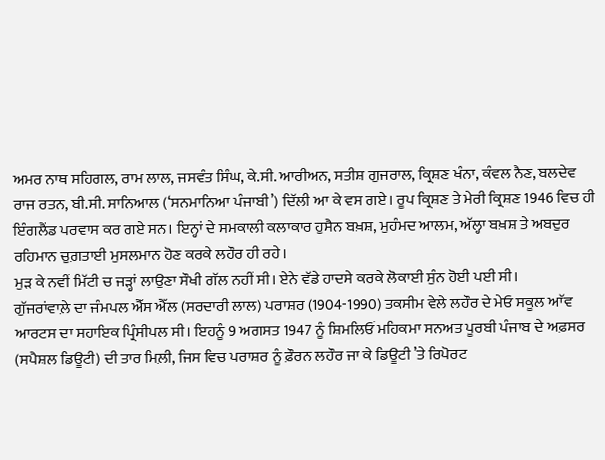ਅਮਰ ਨਾਥ ਸਹਿਗਲ, ਰਾਮ ਲਾਲ, ਜਸਵੰਤ ਸਿੰਘ, ਕੇ.ਸੀ. ਆਰੀਅਨ, ਸਤੀਸ਼ ਗੁਜਰਾਲ, ਕ੍ਰਿਸ਼ਣ ਖੰਨਾ, ਕੰਵਲ ਨੈਣ, ਬਲਦੇਵ ਰਾਜ ਰਤਨ, ਬੀ.ਸੀ. ਸਾਨਿਆਲ (‘ਸਨਮਾਨਿਆ ਪੰਜਾਬੀ’) ਦਿੱਲੀ ਆ ਕੇ ਵਸ ਗਏ। ਰੂਪ ਕ੍ਰਿਸ਼ਣ ਤੇ ਮੇਰੀ ਕ੍ਰਿਸ਼ਣ 1946 ਵਿਚ ਹੀ ਇੰਗਲੈਂਡ ਪਰਵਾਸ ਕਰ ਗਏ ਸਨ। ਇਨ੍ਹਾਂ ਦੇ ਸਮਕਾਲੀ ਕਲਾਕਾਰ ਹੁਸੈਨ ਬਖ਼ਸ਼, ਮੁਹੰਮਦ ਆਲਮ, ਅੱਲ੍ਹਾ ਬਖ਼ਸ਼ ਤੇ ਅਬਦੁਰ ਰਹਿਮਾਨ ਚੁਗ਼ਤਾਈ ਮੁਸਲਮਾਨ ਹੋਣ ਕਰਕੇ ਲਹੌਰ ਹੀ ਰਹੇ।
ਮੁੜ ਕੇ ਨਵੀਂ ਮਿੱਟੀ ਚ ਜੜ੍ਹਾਂ ਲਾਉਣਾ ਸੌਖੀ ਗੱਲ ਨਹੀਂ ਸੀ। ਏਨੇ ਵੱਡੇ ਹਾਦਸੇ ਕਰਕੇ ਲੋਕਾਈ ਸੁੰਨ ਹੋਈ ਪਈ ਸੀ।
ਗੁੱਜਰਾਂਵਾਲ਼ੇ ਦਾ ਜੰਮਪਲ ਐੱਸ ਐੱਲ (ਸਰਦਾਰੀ ਲਾਲ) ਪਰਾਸ਼ਰ (1904-1990) ਤਕਸੀਮ ਵੇਲੇ ਲਹੌਰ ਦੇ ਮੇਓ ਸਕੂਲ ਆੱਵ ਆਰਟਸ ਦਾ ਸਹਾਇਕ ਪ੍ਰਿੰਸੀਪਲ ਸੀ। ਇਹਨੂੰ 9 ਅਗਸਤ 1947 ਨੂੰ ਸ਼ਿਮਲਿਓਂ ਮਹਿਕਮਾ ਸਨਅਤ ਪੂਰਬੀ ਪੰਜਾਬ ਦੇ ਅਫ਼ਸਰ (ਸਪੈਸ਼ਲ ਡਿਊਟੀ) ਦੀ ਤਾਰ ਮਿਲ਼ੀ, ਜਿਸ ਵਿਚ ਪਰਾਸ਼ਰ ਨੂੰ ਫ਼ੌਰਨ ਲਹੌਰ ਜਾ ਕੇ ਡਿਊਟੀ ’ਤੇ ਰਿਪੋਰਟ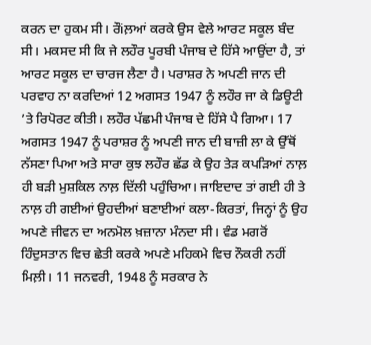ਕਰਨ ਦਾ ਹੁਕਮ ਸੀ। ਰੌiਲ਼ਆਂ ਕਰਕੇ ਉਸ ਵੇਲੇ ਆਰਟ ਸਕੂਲ ਬੰਦ ਸੀ। ਮਕਸਦ ਸੀ ਕਿ ਜੇ ਲਹੌਰ ਪੂਰਬੀ ਪੰਜਾਬ ਦੇ ਹਿੱਸੇ ਆਉਂਦਾ ਹੈ, ਤਾਂ ਆਰਟ ਸਕੂਲ ਦਾ ਚਾਰਜ ਲੈਣਾ ਹੈ। ਪਰਾਸ਼ਰ ਨੇ ਅਪਣੀ ਜਾਨ ਦੀ ਪਰਵਾਹ ਨਾ ਕਰਦਿਆਂ 12 ਅਗਸਤ 1947 ਨੂੰ ਲਹੌਰ ਜਾ ਕੇ ਡਿਊਟੀ ’ਤੇ ਰਿਪੋਰਟ ਕੀਤੀ। ਲਹੌਰ ਪੱਛਮੀ ਪੰਜਾਬ ਦੇ ਹਿੱਸੇ ਪੈ ਗਿਆ। 17 ਅਗਸਤ 1947 ਨੂੰ ਪਰਾਸ਼ਰ ਨੂੰ ਅਪਣੀ ਜਾਨ ਦੀ ਬਾਜ਼ੀ ਲਾ ਕੇ ਉੱਥੋਂ ਨੱਸਣਾ ਪਿਆ ਅਤੇ ਸਾਰਾ ਕੁਝ ਲਹੌਰ ਛੱਡ ਕੇ ਉਹ ਤੇੜ ਕਪੜਿਆਂ ਨਾਲ਼ ਹੀ ਬੜੀ ਮੁਸ਼ਕਿਲ ਨਾਲ਼ ਦਿੱਲੀ ਪਹੁੰਚਿਆ। ਜਾਇਦਾਦ ਤਾਂ ਗਈ ਹੀ ਤੇ ਨਾਲ਼ ਹੀ ਗਈਆਂ ਉਹਦੀਆਂ ਬਣਾਈਆਂ ਕਲਾ-ਕਿਰਤਾਂ, ਜਿਨ੍ਹਾਂ ਨੂੰ ਉਹ ਅਪਣੇ ਜੀਵਨ ਦਾ ਅਨਮੋਲ ਖ਼ਜ਼ਾਨਾ ਮੰਨਦਾ ਸੀ। ਵੰਡ ਮਗਰੋਂ ਹਿੰਦੁਸਤਾਨ ਵਿਚ ਛੇਤੀ ਕਰਕੇ ਅਪਣੇ ਮਹਿਕਮੇ ਵਿਚ ਨੌਕਰੀ ਨਹੀਂ ਮਿਲ਼ੀ। 11 ਜਨਵਰੀ, 1948 ਨੂੰ ਸਰਕਾਰ ਨੇ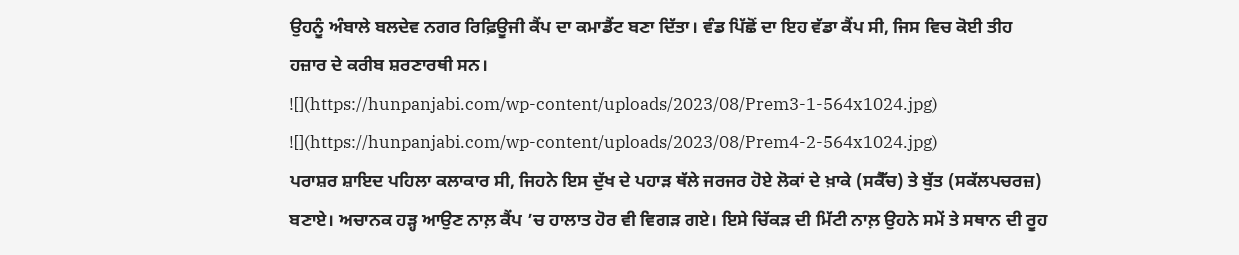ਉਹਨੂੰ ਅੰਬਾਲੇ ਬਲਦੇਵ ਨਗਰ ਰਿਫ਼ਿਊਜੀ ਕੈਂਪ ਦਾ ਕਮਾਡੈਂਟ ਬਣਾ ਦਿੱਤਾ। ਵੰਡ ਪਿੱਛੋਂ ਦਾ ਇਹ ਵੱਡਾ ਕੈਂਪ ਸੀ, ਜਿਸ ਵਿਚ ਕੋਈ ਤੀਹ ਹਜ਼ਾਰ ਦੇ ਕਰੀਬ ਸ਼ਰਣਾਰਥੀ ਸਨ।
![](https://hunpanjabi.com/wp-content/uploads/2023/08/Prem3-1-564x1024.jpg)
![](https://hunpanjabi.com/wp-content/uploads/2023/08/Prem4-2-564x1024.jpg)
ਪਰਾਸ਼ਰ ਸ਼ਾਇਦ ਪਹਿਲਾ ਕਲਾਕਾਰ ਸੀ, ਜਿਹਨੇ ਇਸ ਦੁੱਖ ਦੇ ਪਹਾੜ ਥੱਲੇ ਜਰਜਰ ਹੋਏ ਲੋਕਾਂ ਦੇ ਖ਼ਾਕੇ (ਸਕੈੱਚ) ਤੇ ਬੁੱਤ (ਸਕੱਲਪਚਰਜ਼) ਬਣਾਏ। ਅਚਾਨਕ ਹੜ੍ਹ ਆਉਣ ਨਾਲ਼ ਕੈਂਪ ’ਚ ਹਾਲਾਤ ਹੋਰ ਵੀ ਵਿਗੜ ਗਏ। ਇਸੇ ਚਿੱਕੜ ਦੀ ਮਿੱਟੀ ਨਾਲ਼ ਉਹਨੇ ਸਮੇਂ ਤੇ ਸਥਾਨ ਦੀ ਰੂਹ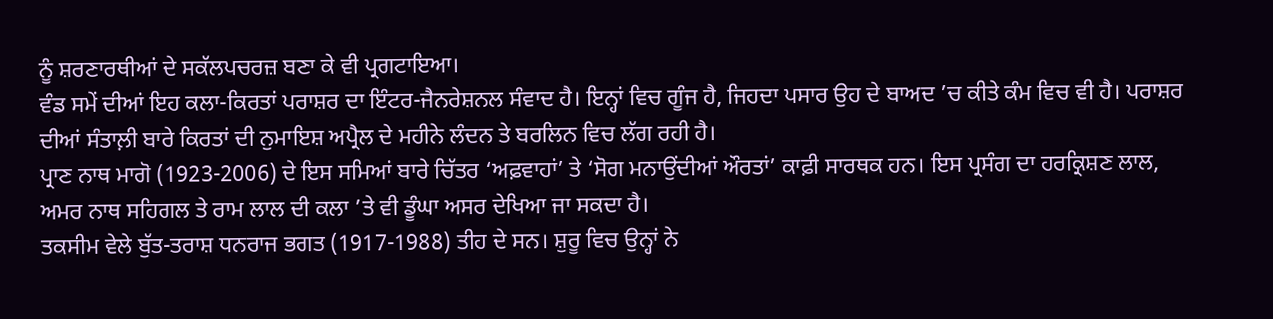ਨੂੰ ਸ਼ਰਣਾਰਥੀਆਂ ਦੇ ਸਕੱਲਪਚਰਜ਼ ਬਣਾ ਕੇ ਵੀ ਪ੍ਰਗਟਾਇਆ।
ਵੰਡ ਸਮੇਂ ਦੀਆਂ ਇਹ ਕਲਾ-ਕਿਰਤਾਂ ਪਰਾਸ਼ਰ ਦਾ ਇੰਟਰ-ਜੈਨਰੇਸ਼ਨਲ ਸੰਵਾਦ ਹੈ। ਇਨ੍ਹਾਂ ਵਿਚ ਗੂੰਜ ਹੈ, ਜਿਹਦਾ ਪਸਾਰ ਉਹ ਦੇ ਬਾਅਦ ’ਚ ਕੀਤੇ ਕੰਮ ਵਿਚ ਵੀ ਹੈ। ਪਰਾਸ਼ਰ ਦੀਆਂ ਸੰਤਾਲ਼ੀ ਬਾਰੇ ਕਿਰਤਾਂ ਦੀ ਨੁਮਾਇਸ਼ ਅਪ੍ਰੈਲ ਦੇ ਮਹੀਨੇ ਲੰਦਨ ਤੇ ਬਰਲਿਨ ਵਿਚ ਲੱਗ ਰਹੀ ਹੈ।
ਪ੍ਰਾਣ ਨਾਥ ਮਾਗੋ (1923-2006) ਦੇ ਇਸ ਸਮਿਆਂ ਬਾਰੇ ਚਿੱਤਰ ‘ਅਫ਼ਵਾਹਾਂ’ ਤੇ ‘ਸੋਗ ਮਨਾਉਂਦੀਆਂ ਔਰਤਾਂ’ ਕਾਫ਼ੀ ਸਾਰਥਕ ਹਨ। ਇਸ ਪ੍ਰਸੰਗ ਦਾ ਹਰਕ੍ਰਿਸ਼ਣ ਲਾਲ, ਅਮਰ ਨਾਥ ਸਹਿਗਲ ਤੇ ਰਾਮ ਲਾਲ ਦੀ ਕਲਾ ’ਤੇ ਵੀ ਡੂੰਘਾ ਅਸਰ ਦੇਖਿਆ ਜਾ ਸਕਦਾ ਹੈ।
ਤਕਸੀਮ ਵੇਲੇ ਬੁੱਤ-ਤਰਾਸ਼ ਧਨਰਾਜ ਭਗਤ (1917-1988) ਤੀਹ ਦੇ ਸਨ। ਸ਼ੁਰੂ ਵਿਚ ਉਨ੍ਹਾਂ ਨੇ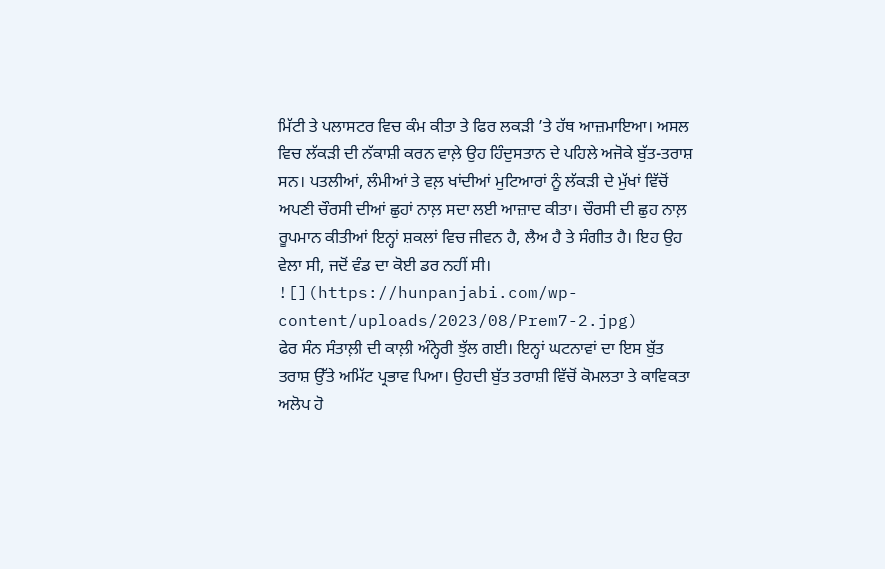ਮਿੱਟੀ ਤੇ ਪਲਾਸਟਰ ਵਿਚ ਕੰਮ ਕੀਤਾ ਤੇ ਫਿਰ ਲਕੜੀ ’ਤੇ ਹੱਥ ਆਜ਼ਮਾਇਆ। ਅਸਲ ਵਿਚ ਲੱਕੜੀ ਦੀ ਨੱਕਾਸ਼ੀ ਕਰਨ ਵਾਲ਼ੇ ਉਹ ਹਿੰਦੁਸਤਾਨ ਦੇ ਪਹਿਲੇ ਅਜੋਕੇ ਬੁੱਤ-ਤਰਾਸ਼ ਸਨ। ਪਤਲੀਆਂ, ਲੰਮੀਆਂ ਤੇ ਵਲ਼ ਖਾਂਦੀਆਂ ਮੁਟਿਆਰਾਂ ਨੂੰ ਲੱਕੜੀ ਦੇ ਮੁੱਖਾਂ ਵਿੱਚੋਂ ਅਪਣੀ ਚੌਰਸੀ ਦੀਆਂ ਛੁਹਾਂ ਨਾਲ਼ ਸਦਾ ਲਈ ਆਜ਼ਾਦ ਕੀਤਾ। ਚੌਰਸੀ ਦੀ ਛੁਹ ਨਾਲ਼ ਰੂਪਮਾਨ ਕੀਤੀਆਂ ਇਨ੍ਹਾਂ ਸ਼ਕਲਾਂ ਵਿਚ ਜੀਵਨ ਹੈ, ਲੈਅ ਹੈ ਤੇ ਸੰਗੀਤ ਹੈ। ਇਹ ਉਹ ਵੇਲਾ ਸੀ, ਜਦੋਂ ਵੰਡ ਦਾ ਕੋਈ ਡਰ ਨਹੀਂ ਸੀ।
![](https://hunpanjabi.com/wp-content/uploads/2023/08/Prem7-2.jpg)
ਫੇਰ ਸੰਨ ਸੰਤਾਲ਼ੀ ਦੀ ਕਾਲ਼ੀ ਅੰਨ੍ਹੇਰੀ ਝੁੱਲ ਗਈ। ਇਨ੍ਹਾਂ ਘਟਨਾਵਾਂ ਦਾ ਇਸ ਬੁੱਤ ਤਰਾਸ਼ ਉੱਤੇ ਅਮਿੱਟ ਪ੍ਰਭਾਵ ਪਿਆ। ਉਹਦੀ ਬੁੱਤ ਤਰਾਸ਼ੀ ਵਿੱਚੋਂ ਕੋਮਲਤਾ ਤੇ ਕਾਵਿਕਤਾ ਅਲੋਪ ਹੋ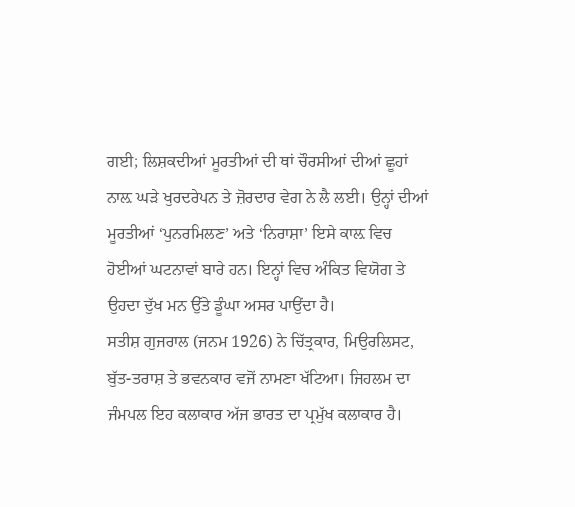ਗਈ; ਲਿਸ਼ਕਦੀਆਂ ਮੂਰਤੀਆਂ ਦੀ ਥਾਂ ਚੌਰਸੀਆਂ ਦੀਆਂ ਛੂਹਾਂ ਨਾਲ਼ ਘੜੇ ਖੁਰਦਰੇਪਨ ਤੇ ਜ਼ੋਰਦਾਰ ਵੇਗ ਨੇ ਲੈ ਲਈ। ਉਨ੍ਹਾਂ ਦੀਆਂ ਮੂਰਤੀਆਂ ‘ਪੁਨਰਮਿਲਣ’ ਅਤੇ ‘ਨਿਰਾਸ਼ਾ’ ਇਸੇ ਕਾਲ਼ ਵਿਚ ਹੋਈਆਂ ਘਟਨਾਵਾਂ ਬਾਰੇ ਹਨ। ਇਨ੍ਹਾਂ ਵਿਚ ਅੰਕਿਤ ਵਿਯੋਗ ਤੇ ਉਹਦਾ ਦੁੱਖ ਮਨ ਉੱਤੇ ਡੂੰਘਾ ਅਸਰ ਪਾਉਂਦਾ ਹੈ।
ਸਤੀਸ਼ ਗੁਜਰਾਲ (ਜਨਮ 1926) ਨੇ ਚਿੱਤ੍ਰਕਾਰ, ਮਿਉਰਲਿਸਟ, ਬੁੱਤ-ਤਰਾਸ਼ ਤੇ ਭਵਨਕਾਰ ਵਜੋਂ ਨਾਮਣਾ ਖੱਟਿਆ। ਜਿਹਲਮ ਦਾ ਜੰਮਪਲ ਇਹ ਕਲਾਕਾਰ ਅੱਜ ਭਾਰਤ ਦਾ ਪ੍ਰਮੁੱਖ ਕਲਾਕਾਰ ਹੈ।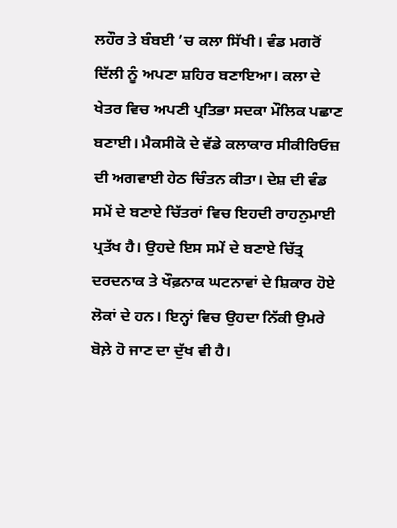ਲਹੌਰ ਤੇ ਬੰਬਈ ’ਚ ਕਲਾ ਸਿੱਖੀ। ਵੰਡ ਮਗਰੋਂ ਦਿੱਲੀ ਨੂੰ ਅਪਣਾ ਸ਼ਹਿਰ ਬਣਾਇਆ। ਕਲਾ ਦੇ ਖੇਤਰ ਵਿਚ ਅਪਣੀ ਪ੍ਰਤਿਭਾ ਸਦਕਾ ਮੌਲਿਕ ਪਛਾਣ ਬਣਾਈ। ਮੈਕਸੀਕੋ ਦੇ ਵੱਡੇ ਕਲਾਕਾਰ ਸੀਕੀਰਿਓਜ਼ ਦੀ ਅਗਵਾਈ ਹੇਠ ਚਿੰਤਨ ਕੀਤਾ। ਦੇਸ਼ ਦੀ ਵੰਡ ਸਮੇਂ ਦੇ ਬਣਾਏ ਚਿੱਤਰਾਂ ਵਿਚ ਇਹਦੀ ਰਾਹਨੁਮਾਈ ਪ੍ਰਤੱਖ ਹੈ। ਉਹਦੇ ਇਸ ਸਮੇਂ ਦੇ ਬਣਾਏ ਚਿੱਤ੍ਰ ਦਰਦਨਾਕ ਤੇ ਖੌਫ਼ਨਾਕ ਘਟਨਾਵਾਂ ਦੇ ਸ਼ਿਕਾਰ ਹੋਏ ਲੋਕਾਂ ਦੇ ਹਨ। ਇਨ੍ਹਾਂ ਵਿਚ ਉਹਦਾ ਨਿੱਕੀ ਉਮਰੇ ਬੋਲ਼ੇ ਹੋ ਜਾਣ ਦਾ ਦੁੱਖ ਵੀ ਹੈ।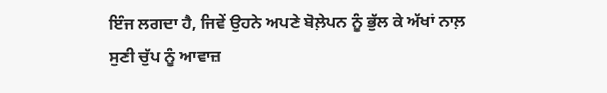ਇੰਜ ਲਗਦਾ ਹੈ, ਜਿਵੇਂ ਉਹਨੇ ਅਪਣੇ ਬੋਲ਼ੇਪਨ ਨੂੰ ਭੁੱਲ ਕੇ ਅੱਖਾਂ ਨਾਲ਼ ਸੁਣੀ ਚੁੱਪ ਨੂੰ ਆਵਾਜ਼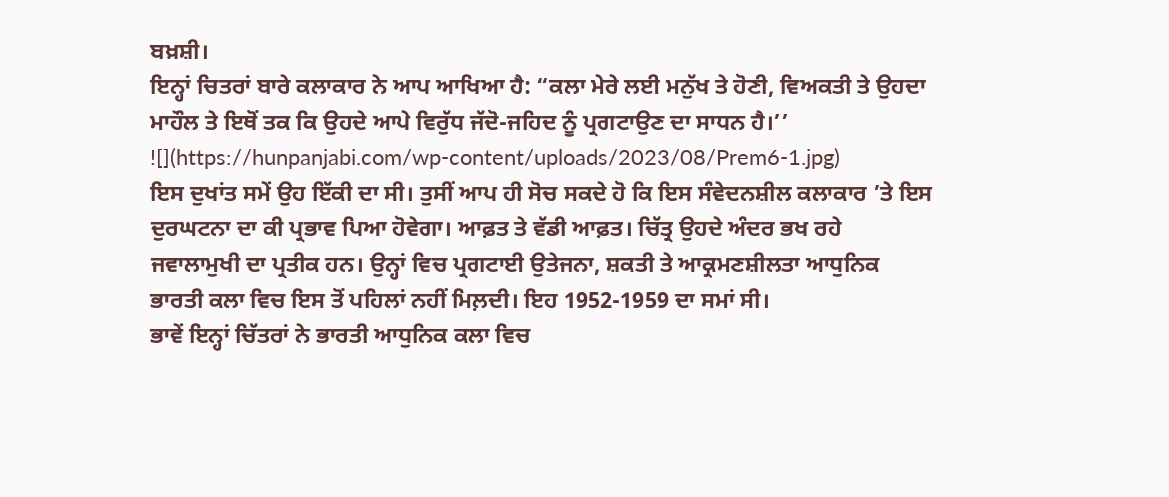ਬਖ਼ਸ਼ੀ।
ਇਨ੍ਹਾਂ ਚਿਤਰਾਂ ਬਾਰੇ ਕਲਾਕਾਰ ਨੇ ਆਪ ਆਖਿਆ ਹੈ: “ਕਲਾ ਮੇਰੇ ਲਈ ਮਨੁੱਖ ਤੇ ਹੋਣੀ, ਵਿਅਕਤੀ ਤੇ ਉਹਦਾ ਮਾਹੌਲ ਤੇ ਇਥੋਂ ਤਕ ਕਿ ਉਹਦੇ ਆਪੇ ਵਿਰੁੱਧ ਜੱਦੋ-ਜਹਿਦ ਨੂੰ ਪ੍ਰਗਟਾਉਣ ਦਾ ਸਾਧਨ ਹੈ।’’
![](https://hunpanjabi.com/wp-content/uploads/2023/08/Prem6-1.jpg)
ਇਸ ਦੁਖਾਂਤ ਸਮੇਂ ਉਹ ਇੱਕੀ ਦਾ ਸੀ। ਤੁਸੀਂ ਆਪ ਹੀ ਸੋਚ ਸਕਦੇ ਹੋ ਕਿ ਇਸ ਸੰਵੇਦਨਸ਼ੀਲ ਕਲਾਕਾਰ ’ਤੇ ਇਸ ਦੁਰਘਟਨਾ ਦਾ ਕੀ ਪ੍ਰਭਾਵ ਪਿਆ ਹੋਵੇਗਾ। ਆਫ਼ਤ ਤੇ ਵੱਡੀ ਆਫ਼ਤ। ਚਿੱਤ੍ਰ ਉਹਦੇ ਅੰਦਰ ਭਖ ਰਹੇ ਜਵਾਲਾਮੁਖੀ ਦਾ ਪ੍ਰਤੀਕ ਹਨ। ਉਨ੍ਹਾਂ ਵਿਚ ਪ੍ਰਗਟਾਈ ਉਤੇਜਨਾ, ਸ਼ਕਤੀ ਤੇ ਆਕ੍ਰਮਣਸ਼ੀਲਤਾ ਆਧੁਨਿਕ ਭਾਰਤੀ ਕਲਾ ਵਿਚ ਇਸ ਤੋਂ ਪਹਿਲਾਂ ਨਹੀਂ ਮਿਲ਼ਦੀ। ਇਹ 1952-1959 ਦਾ ਸਮਾਂ ਸੀ।
ਭਾਵੇਂ ਇਨ੍ਹਾਂ ਚਿੱਤਰਾਂ ਨੇ ਭਾਰਤੀ ਆਧੁਨਿਕ ਕਲਾ ਵਿਚ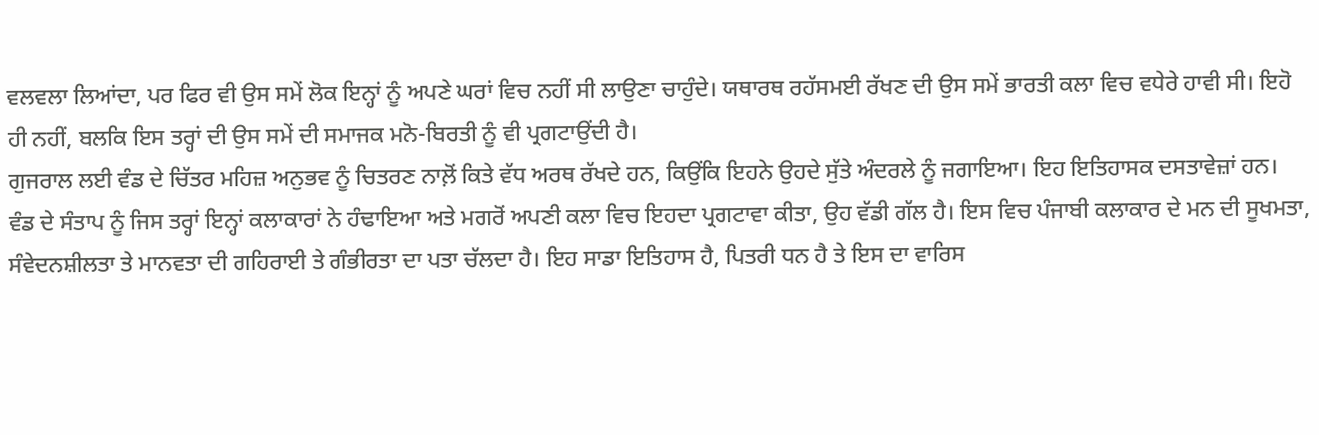ਵਲਵਲਾ ਲਿਆਂਦਾ, ਪਰ ਫਿਰ ਵੀ ਉਸ ਸਮੇਂ ਲੋਕ ਇਨ੍ਹਾਂ ਨੂੰ ਅਪਣੇ ਘਰਾਂ ਵਿਚ ਨਹੀਂ ਸੀ ਲਾਉਣਾ ਚਾਹੁੰਦੇ। ਯਥਾਰਥ ਰਹੱਸਮਈ ਰੱਖਣ ਦੀ ਉਸ ਸਮੇਂ ਭਾਰਤੀ ਕਲਾ ਵਿਚ ਵਧੇਰੇ ਹਾਵੀ ਸੀ। ਇਹੋ ਹੀ ਨਹੀਂ, ਬਲਕਿ ਇਸ ਤਰ੍ਹਾਂ ਦੀ ਉਸ ਸਮੇਂ ਦੀ ਸਮਾਜਕ ਮਨੋ-ਬਿਰਤੀ ਨੂੰ ਵੀ ਪ੍ਰਗਟਾਉਂਦੀ ਹੈ।
ਗੁਜਰਾਲ ਲਈ ਵੰਡ ਦੇ ਚਿੱਤਰ ਮਹਿਜ਼ ਅਨੁਭਵ ਨੂੰ ਚਿਤਰਣ ਨਾਲ਼ੋਂ ਕਿਤੇ ਵੱਧ ਅਰਥ ਰੱਖਦੇ ਹਨ, ਕਿਉਂਕਿ ਇਹਨੇ ਉਹਦੇ ਸੁੱਤੇ ਅੰਦਰਲੇ ਨੂੰ ਜਗਾਇਆ। ਇਹ ਇਤਿਹਾਸਕ ਦਸਤਾਵੇਜ਼ਾਂ ਹਨ।
ਵੰਡ ਦੇ ਸੰਤਾਪ ਨੂੰ ਜਿਸ ਤਰ੍ਹਾਂ ਇਨ੍ਹਾਂ ਕਲਾਕਾਰਾਂ ਨੇ ਹੰਢਾਇਆ ਅਤੇ ਮਗਰੋਂ ਅਪਣੀ ਕਲਾ ਵਿਚ ਇਹਦਾ ਪ੍ਰਗਟਾਵਾ ਕੀਤਾ, ਉਹ ਵੱਡੀ ਗੱਲ ਹੈ। ਇਸ ਵਿਚ ਪੰਜਾਬੀ ਕਲਾਕਾਰ ਦੇ ਮਨ ਦੀ ਸੂਖਮਤਾ, ਸੰਵੇਦਨਸ਼ੀਲਤਾ ਤੇ ਮਾਨਵਤਾ ਦੀ ਗਹਿਰਾਈ ਤੇ ਗੰਭੀਰਤਾ ਦਾ ਪਤਾ ਚੱਲਦਾ ਹੈ। ਇਹ ਸਾਡਾ ਇਤਿਹਾਸ ਹੈ, ਪਿਤਰੀ ਧਨ ਹੈ ਤੇ ਇਸ ਦਾ ਵਾਰਿਸ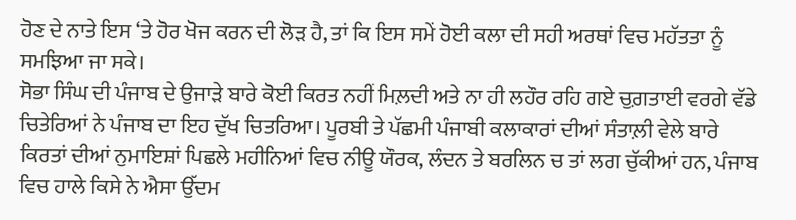ਹੋਣ ਦੇ ਨਾਤੇ ਇਸ ‘ਤੇ ਹੋਰ ਖੋਜ ਕਰਨ ਦੀ ਲੋੜ ਹੈ, ਤਾਂ ਕਿ ਇਸ ਸਮੇਂ ਹੋਈ ਕਲਾ ਦੀ ਸਹੀ ਅਰਥਾਂ ਵਿਚ ਮਹੱਤਤਾ ਨੂੰ ਸਮਝਿਆ ਜਾ ਸਕੇ।
ਸੋਭਾ ਸਿੰਘ ਦੀ ਪੰਜਾਬ ਦੇ ਉਜਾੜੇ ਬਾਰੇ ਕੋਈ ਕਿਰਤ ਨਹੀਂ ਮਿਲ਼ਦੀ ਅਤੇ ਨਾ ਹੀ ਲਹੌਰ ਰਹਿ ਗਏ ਚੁਗ਼ਤਾਈ ਵਰਗੇ ਵੱਡੇ ਚਿਤੇਰਿਆਂ ਨੇ ਪੰਜਾਬ ਦਾ ਇਹ ਦੁੱਖ ਚਿਤਰਿਆ। ਪੂਰਬੀ ਤੇ ਪੱਛਮੀ ਪੰਜਾਬੀ ਕਲਾਕਾਰਾਂ ਦੀਆਂ ਸੰਤਾਲ਼ੀ ਵੇਲੇ ਬਾਰੇ ਕਿਰਤਾਂ ਦੀਆਂ ਨੁਮਾਇਸ਼ਾਂ ਪਿਛਲੇ ਮਹੀਨਿਆਂ ਵਿਚ ਨੀਊ ਯੌਰਕ, ਲੰਦਨ ਤੇ ਬਰਲਿਨ ਚ ਤਾਂ ਲਗ ਚੁੱਕੀਆਂ ਹਨ, ਪੰਜਾਬ ਵਿਚ ਹਾਲੇ ਕਿਸੇ ਨੇ ਐਸਾ ਉੱਦਮ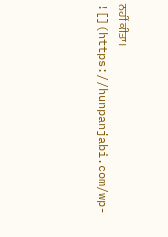ਨਹੀਂ ਕੀਤਾ।
![](https://hunpanjabi.com/wp-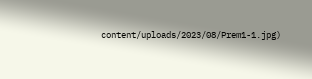content/uploads/2023/08/Prem1-1.jpg)